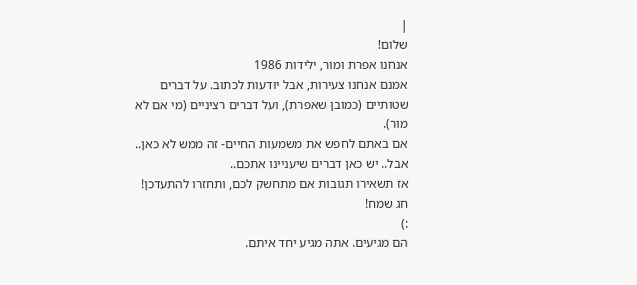|
שלום!
אנחנו אפרת ומור, ילידות 1986
אמנם אנחנו צעירות, אבל יודעות לכתוב. על דברים
שטותיים (כמובן שאפרת), ועל דברים רציניים (מי אם לא
מור).
אם באתם לחפש את משמעות החיים- זה ממש לא כאן..
אבל.. יש כאן דברים שיעניינו אתכם..
אז תשאירו תגובות אם מתחשק לכם, ותחזרו להתעדכן!
חג שמח!
:)
הם מגיעים. אתה מגיע יחד איתם.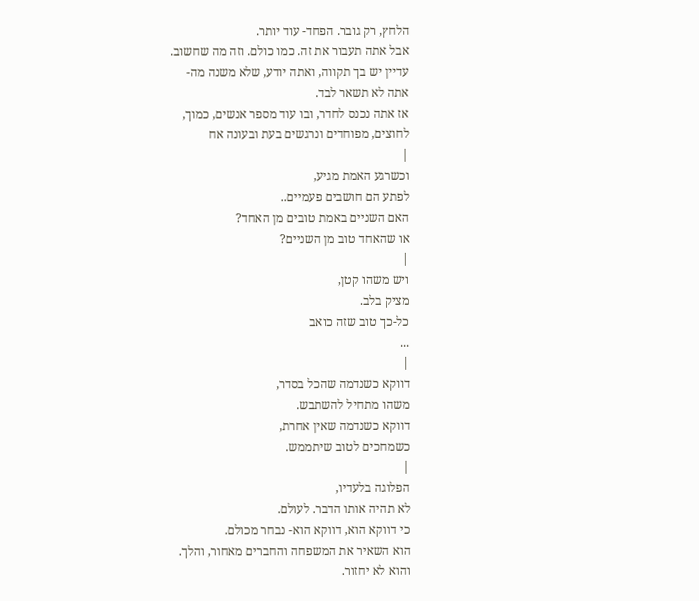הלחץ, רק גובר. הפחד- עוד יותר.
אבל אתה תעבור את זה. כמו כולם. וזה מה שחשוב.
עדיין יש בך תקווה, ואתה יודע, שלא משנה מה-
אתה לא תשאר לבד.
אז אתה נכנס לחדר, ובו עוד מספר אנשים, כמוך,
לחוצים, מפוחדים ונרגשים בעת ובעונה אח
|
וכשרגע האמת מגיע,
לפתע הם חושבים פעמיים..
האם השניים באמת טובים מן האחד?
או שהאחד טוב מן השניים?
|
ויש משהו קטן,
מציק בלב.
כל-כך טוב שזה כואב
...
|
דווקא כשנדמה שהכל בסדר,
משהו מתחיל להשתבש.
דווקא כשנדמה שאין אחרת,
כשמחכים לטוב שיתממש.
|
הפלוגה בלעדיו,
לא תהיה אותו הדבר. לעולם.
כי דווקא הוא, דווקא הוא- נבחר מכולם.
הוא השאיר את המשפחה והחברים מאחור, והלך.
והוא לא יחזור.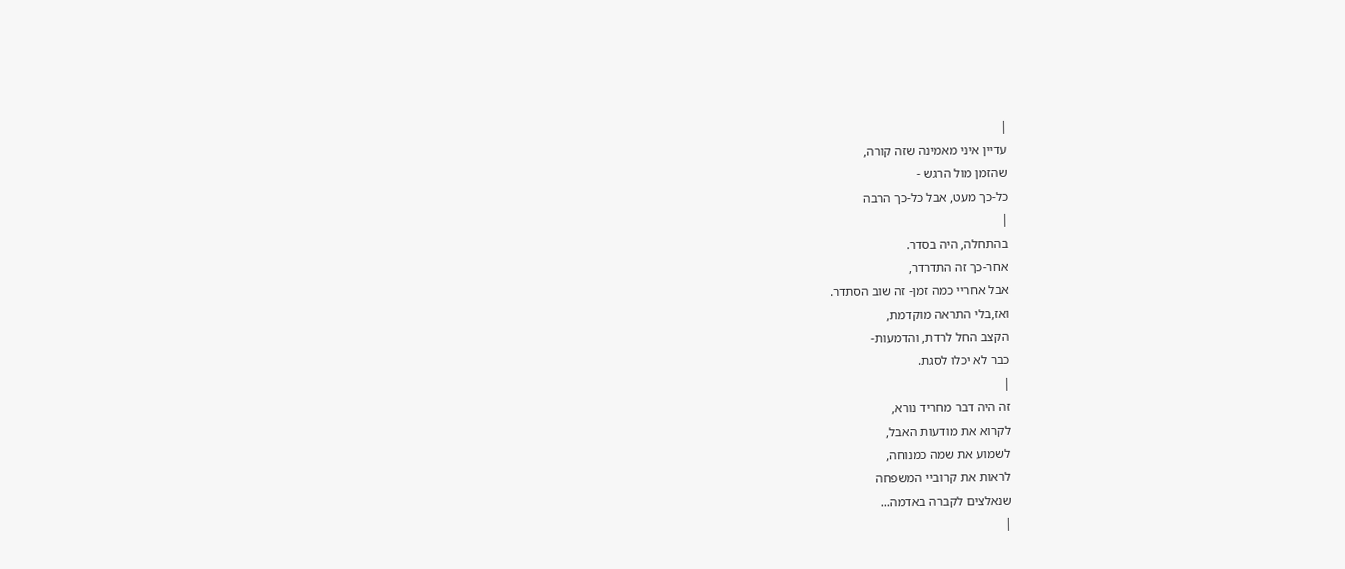|
עדיין איני מאמינה שזה קורה,
שהזמן מול הרגש -
כל-כך מעט, אבל כל-כך הרבה
|
בהתחלה, היה בסדר.
אחר-כך זה התדרדר,
אבל אחריי כמה זמן- זה שוב הסתדר.
ואז,בלי התראה מוקדמת,
הקצב החל לרדת, והדמעות-
כבר לא יכלו לסגת.
|
זה היה דבר מחריד נורא,
לקרוא את מודעות האבל,
לשמוע את שמה כמנוחה,
לראות את קרוביי המשפחה
שנאלצים לקברה באדמה...
|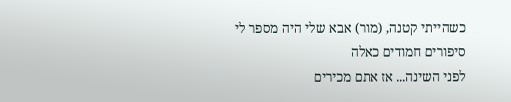כשהייתי קטנה, (מור) אבא שלי היה מספר לי סיפורים חמודים כאלה
לפני השינה... אז אתם מכירים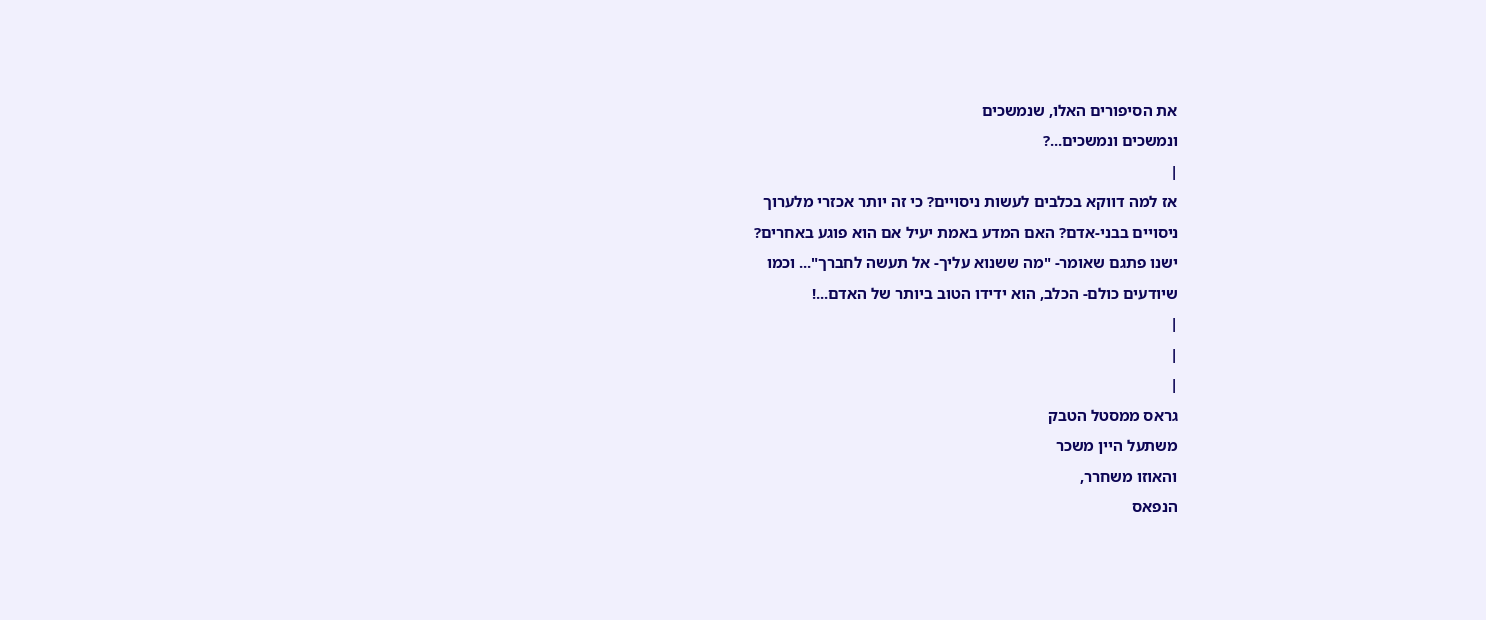את הסיפורים האלו, שנמשכים
ונמשכים ונמשכים...?
|
אז למה דווקא בכלבים לעשות ניסויים? כי זה יותר אכזרי מלערוך
ניסויים בבני-אדם? האם המדע באמת יעיל אם הוא פוגע באחרים?
ישנו פתגם שאומר- "מה ששנוא עליך- אל תעשה לחברך"... וכמו
שיודעים כולם- הכלב, הוא ידידו הטוב ביותר של האדם...!
|
|
|
גראס ממסטל הטבק
משתעל היין משכר
והאוזו משחרר,
הנפאס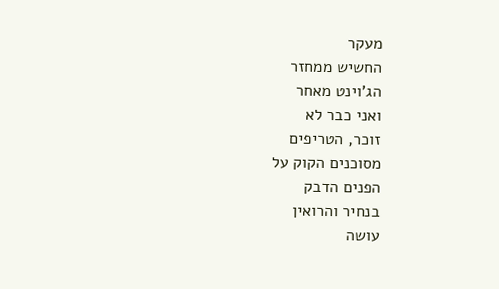מעקר
החשיש ממחזר
הג'וינט מאחר
ואני כבר לא
זוכר, הטריפים
מסוכנים הקוק על
הפנים הדבק
בנחיר והרואין
עושה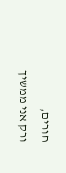חורים,
ורק אני ממשיך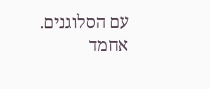עם הסלוגנים.
אחמד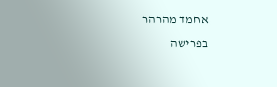אחמד מהרהר
בפרישה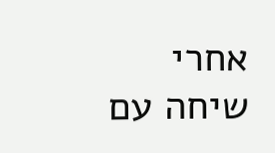אחרי
שיחה עם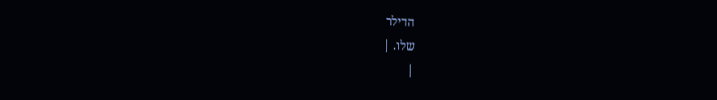הדילר
שלו. |
|